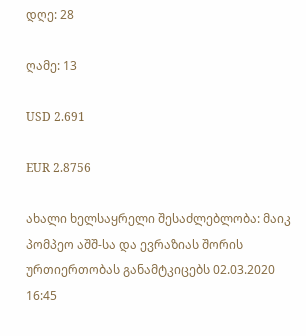დღე: 28

ღამე: 13

USD 2.691

EUR 2.8756

ახალი ხელსაყრელი შესაძლებლობა: მაიკ პომპეო აშშ-სა და ევრაზიას შორის ურთიერთობას განამტკიცებს 02.03.2020 16:45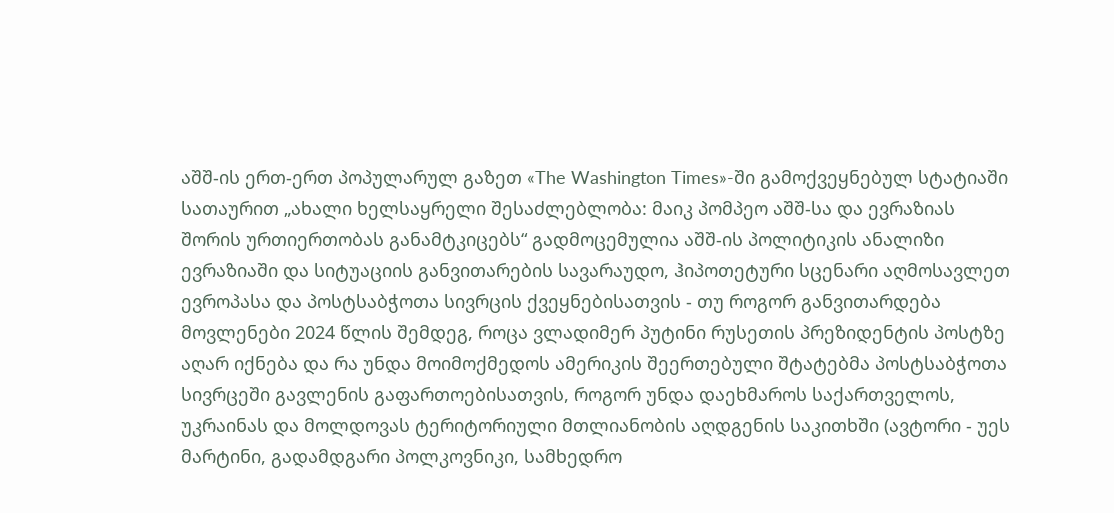აშშ-ის ერთ-ერთ პოპულარულ გაზეთ «The Washington Times»-ში გამოქვეყნებულ სტატიაში სათაურით „ახალი ხელსაყრელი შესაძლებლობა: მაიკ პომპეო აშშ-სა და ევრაზიას შორის ურთიერთობას განამტკიცებს“ გადმოცემულია აშშ-ის პოლიტიკის ანალიზი ევრაზიაში და სიტუაციის განვითარების სავარაუდო, ჰიპოთეტური სცენარი აღმოსავლეთ ევროპასა და პოსტსაბჭოთა სივრცის ქვეყნებისათვის - თუ როგორ განვითარდება მოვლენები 2024 წლის შემდეგ, როცა ვლადიმერ პუტინი რუსეთის პრეზიდენტის პოსტზე აღარ იქნება და რა უნდა მოიმოქმედოს ამერიკის შეერთებული შტატებმა პოსტსაბჭოთა სივრცეში გავლენის გაფართოებისათვის, როგორ უნდა დაეხმაროს საქართველოს, უკრაინას და მოლდოვას ტერიტორიული მთლიანობის აღდგენის საკითხში (ავტორი - უეს მარტინი, გადამდგარი პოლკოვნიკი, სამხედრო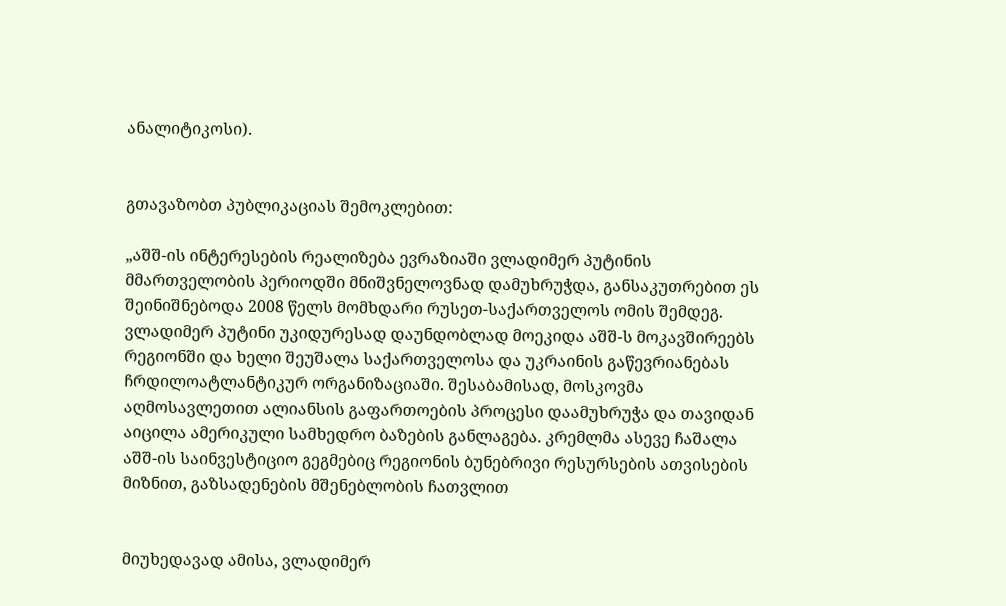ანალიტიკოსი).


გთავაზობთ პუბლიკაციას შემოკლებით:

„აშშ-ის ინტერესების რეალიზება ევრაზიაში ვლადიმერ პუტინის მმართველობის პერიოდში მნიშვნელოვნად დამუხრუჭდა, განსაკუთრებით ეს შეინიშნებოდა 2008 წელს მომხდარი რუსეთ-საქართველოს ომის შემდეგ. ვლადიმერ პუტინი უკიდურესად დაუნდობლად მოეკიდა აშშ-ს მოკავშირეებს რეგიონში და ხელი შეუშალა საქართველოსა და უკრაინის გაწევრიანებას ჩრდილოატლანტიკურ ორგანიზაციაში. შესაბამისად, მოსკოვმა აღმოსავლეთით ალიანსის გაფართოების პროცესი დაამუხრუჭა და თავიდან აიცილა ამერიკული სამხედრო ბაზების განლაგება. კრემლმა ასევე ჩაშალა აშშ-ის საინვესტიციო გეგმებიც რეგიონის ბუნებრივი რესურსების ათვისების მიზნით, გაზსადენების მშენებლობის ჩათვლით


მიუხედავად ამისა, ვლადიმერ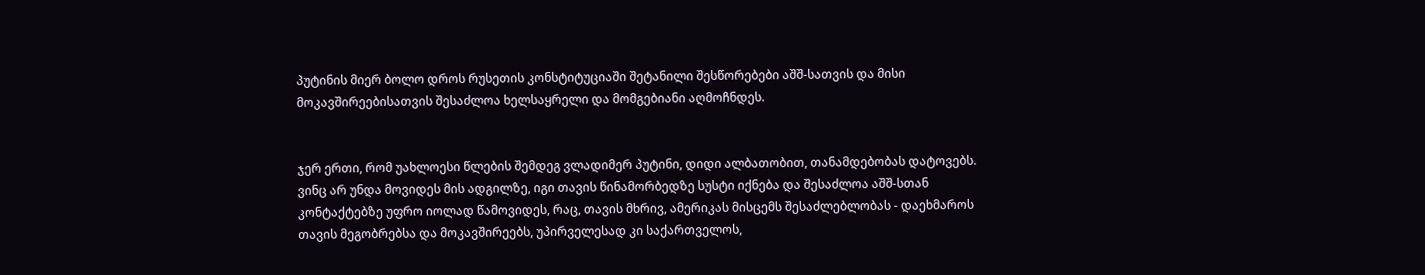პუტინის მიერ ბოლო დროს რუსეთის კონსტიტუციაში შეტანილი შესწორებები აშშ-სათვის და მისი მოკავშირეებისათვის შესაძლოა ხელსაყრელი და მომგებიანი აღმოჩნდეს.


ჯერ ერთი, რომ უახლოესი წლების შემდეგ ვლადიმერ პუტინი, დიდი ალბათობით, თანამდებობას დატოვებს. ვინც არ უნდა მოვიდეს მის ადგილზე, იგი თავის წინამორბედზე სუსტი იქნება და შესაძლოა აშშ-სთან კონტაქტებზე უფრო იოლად წამოვიდეს, რაც, თავის მხრივ, ამერიკას მისცემს შესაძლებლობას - დაეხმაროს თავის მეგობრებსა და მოკავშირეებს, უპირველესად კი საქართველოს,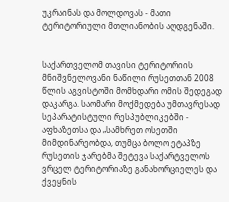უკრაინას და მოლდოვას - მათი ტერიტორიული მთლიანობის აღდგენაში.


საქართველომ თავისი ტერიტორიის მნიშვნელოვანი ნაწილი რუსეთთან 2008 წლის აგვისტოში მომხდარი ომის შედეგად დაკარგა. საომარი მოქმედება უმთავრესად სეპარატისტული რესპუბლიკებში - აფხაზეთსა და „სამხრეთ ოსეთში მიმდინარეობდა, თუმცა ბოლო ეტაპზე რუსეთის ჯარებმა შეტევა საქარტველოს ვრცელ ტერიტორიაზე განახორციელეს და ქვეყნის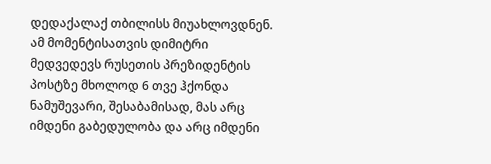დედაქალაქ თბილისს მიუახლოვდნენ. ამ მომენტისათვის დიმიტრი მედვედევს რუსეთის პრეზიდენტის პოსტზე მხოლოდ 6 თვე ჰქონდა ნამუშევარი, შესაბამისად, მას არც იმდენი გაბედულობა და არც იმდენი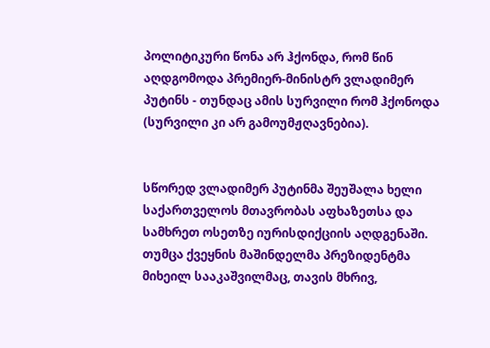პოლიტიკური წონა არ ჰქონდა, რომ წინ აღდგომოდა პრემიერ-მინისტრ ვლადიმერ პუტინს - თუნდაც ამის სურვილი რომ ჰქონოდა (სურვილი კი არ გამოუმჟღავნებია).


სწორედ ვლადიმერ პუტინმა შეუშალა ხელი საქართველოს მთავრობას აფხაზეთსა და სამხრეთ ოსეთზე იურისდიქციის აღდგენაში. თუმცა ქვეყნის მაშინდელმა პრეზიდენტმა მიხეილ სააკაშვილმაც, თავის მხრივ,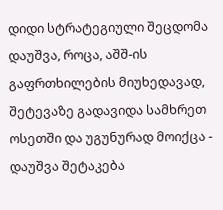დიდი სტრატეგიული შეცდომა დაუშვა, როცა, აშშ-ის გაფრთხილების მიუხედავად, შეტევაზე გადავიდა სამხრეთ ოსეთში და უგუნურად მოიქცა - დაუშვა შეტაკება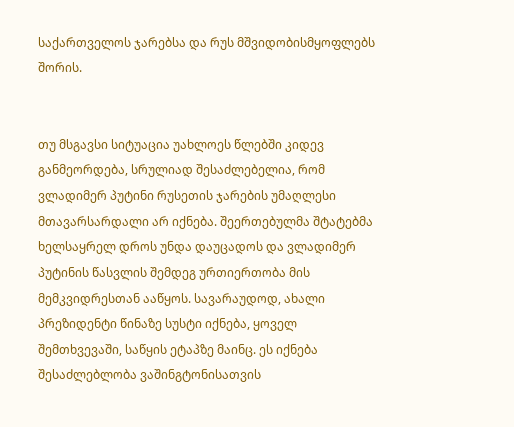საქართველოს ჯარებსა და რუს მშვიდობისმყოფლებს შორის.


თუ მსგავსი სიტუაცია უახლოეს წლებში კიდევ განმეორდება, სრულიად შესაძლებელია, რომ ვლადიმერ პუტინი რუსეთის ჯარების უმაღლესი მთავარსარდალი არ იქნება. შეერთებულმა შტატებმა ხელსაყრელ დროს უნდა დაუცადოს და ვლადიმერ პუტინის წასვლის შემდეგ ურთიერთობა მის მემკვიდრესთან ააწყოს. სავარაუდოდ, ახალი პრეზიდენტი წინაზე სუსტი იქნება, ყოველ შემთხვევაში, საწყის ეტაპზე მაინც. ეს იქნება შესაძლებლობა ვაშინგტონისათვის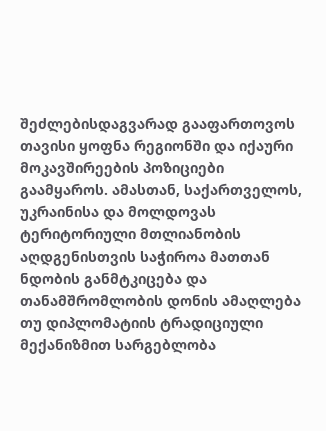შეძლებისდაგვარად გააფართოვოს თავისი ყოფნა რეგიონში და იქაური მოკავშირეების პოზიციები გაამყაროს. ამასთან, საქართველოს, უკრაინისა და მოლდოვას ტერიტორიული მთლიანობის აღდგენისთვის საჭიროა მათთან ნდობის განმტკიცება და თანამშრომლობის დონის ამაღლება თუ დიპლომატიის ტრადიციული მექანიზმით სარგებლობა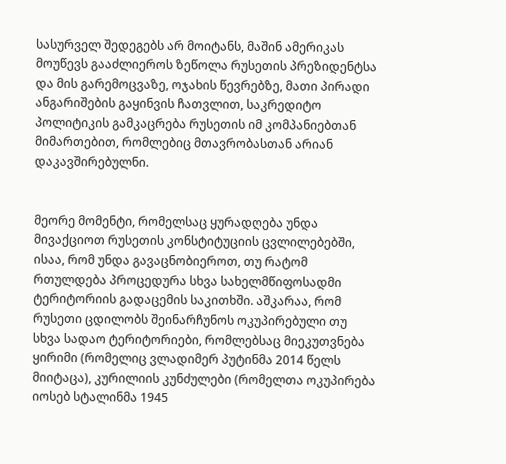სასურველ შედეგებს არ მოიტანს, მაშინ ამერიკას მოუწევს გააძლიეროს ზეწოლა რუსეთის პრეზიდენტსა და მის გარემოცვაზე, ოჯახის წევრებზე, მათი პირადი ანგარიშების გაყინვის ჩათვლით, საკრედიტო პოლიტიკის გამკაცრება რუსეთის იმ კომპანიებთან მიმართებით, რომლებიც მთავრობასთან არიან დაკავშირებულნი.


მეორე მომენტი, რომელსაც ყურადღება უნდა მივაქციოთ რუსეთის კონსტიტუციის ცვლილებებში, ისაა, რომ უნდა გავაცნობიეროთ, თუ რატომ რთულდება პროცედურა სხვა სახელმწიფოსადმი ტერიტორიის გადაცემის საკითხში. აშკარაა, რომ რუსეთი ცდილობს შეინარჩუნოს ოკუპირებული თუ სხვა სადაო ტერიტორიები, რომლებსაც მიეკუთვნება ყირიმი (რომელიც ვლადიმერ პუტინმა 2014 წელს მიიტაცა), კურილიის კუნძულები (რომელთა ოკუპირება იოსებ სტალინმა 1945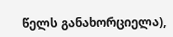წელს განახორციელა),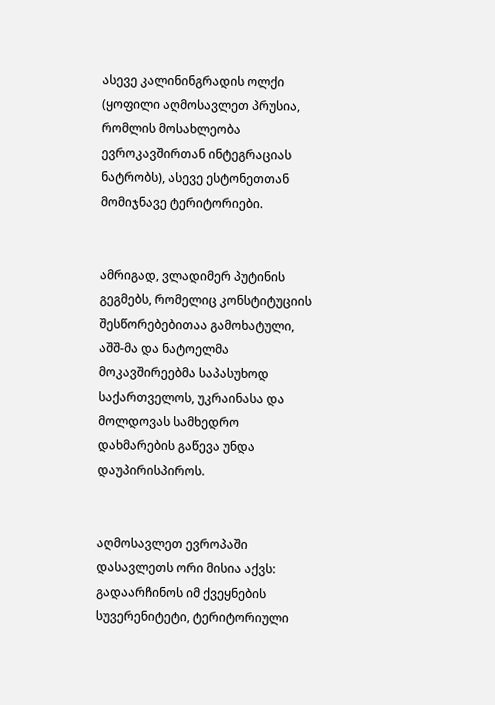ასევე კალინინგრადის ოლქი (ყოფილი აღმოსავლეთ პრუსია, რომლის მოსახლეობა ევროკავშირთან ინტეგრაციას ნატრობს), ასევე ესტონეთთან მომიჯნავე ტერიტორიები.


ამრიგად, ვლადიმერ პუტინის გეგმებს, რომელიც კონსტიტუციის შესწორებებითაა გამოხატული, აშშ-მა და ნატოელმა მოკავშირეებმა საპასუხოდ საქართველოს, უკრაინასა და მოლდოვას სამხედრო დახმარების გაწევა უნდა დაუპირისპიროს.


აღმოსავლეთ ევროპაში დასავლეთს ორი მისია აქვს: გადაარჩინოს იმ ქვეყნების სუვერენიტეტი, ტერიტორიული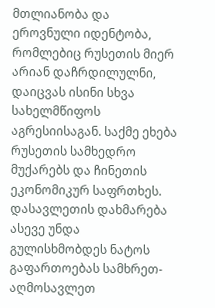მთლიანობა და ეროვნული იდენტობა, რომლებიც რუსეთის მიერ არიან დაჩრდილულნი, დაიცვას ისინი სხვა სახელმწიფოს აგრესიისაგან. საქმე ეხება რუსეთის სამხედრო მუქარებს და ჩინეთის ეკონომიკურ საფრთხეს. დასავლეთის დახმარება ასევე უნდა გულისხმობდეს ნატოს გაფართოებას სამხრეთ-აღმოსავლეთ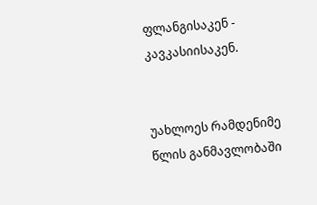ფლანგისაკენ - კავკასიისაკენ.


უახლოეს რამდენიმე წლის განმავლობაში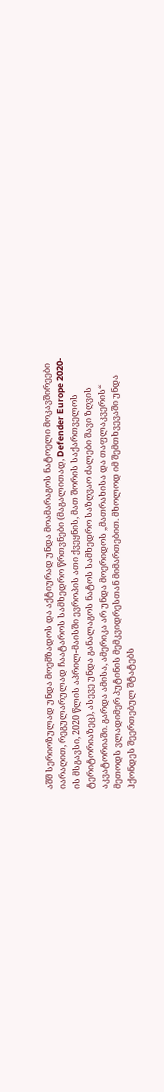აშშ სერიოზულად უნდა მოემზადოს და აქტიურად უნდა მოამარაგოს ნატოელი მოკავშირეები იარაღით, რეგულარულად ჩაატაროს სამხედრო წრთვნები (მაგალითად, Defender Europe 2020-ის მსგავსი, 2020 წლის აპრილ-მაისში ევროპის ათი ქვეყნის, მათ შორის საქართველოს ტერიტორიაზეც), ასევე უნდა განალაგოს ნატოს სამხედრო საზღვაო ძალები შავი ზღვის აკვატორიაში. გარდა ამისა, ამერიკა არ უნდა მოერიდოს „მათრახისა და თაფლაკვერის“ მეთოდს ვლადიმერ პუტინის მემკვიდრესთან მიმართებით. მხოლოდ იმ შემთხვევაში უნდა ჰქონდეს შეერთებულ შტატებს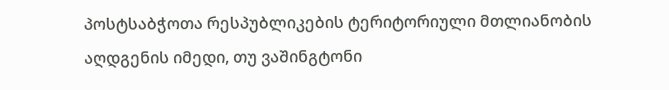პოსტსაბჭოთა რესპუბლიკების ტერიტორიული მთლიანობის აღდგენის იმედი, თუ ვაშინგტონი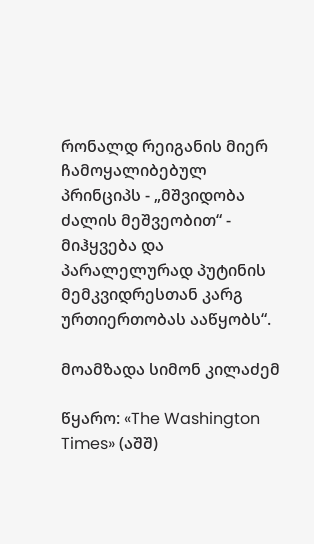რონალდ რეიგანის მიერ ჩამოყალიბებულ პრინციპს - „მშვიდობა ძალის მეშვეობით“ - მიჰყვება და პარალელურად პუტინის მემკვიდრესთან კარგ ურთიერთობას ააწყობს“.

მოამზადა სიმონ კილაძემ

წყარო: «The Washington Times» (აშშ)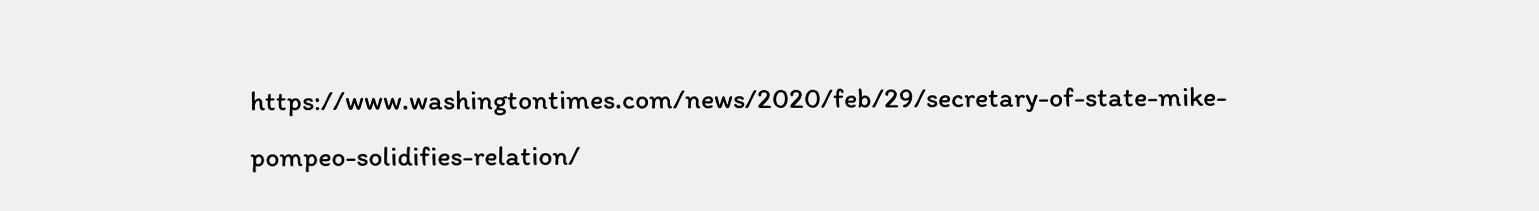https://www.washingtontimes.com/news/2020/feb/29/secretary-of-state-mike-pompeo-solidifies-relation/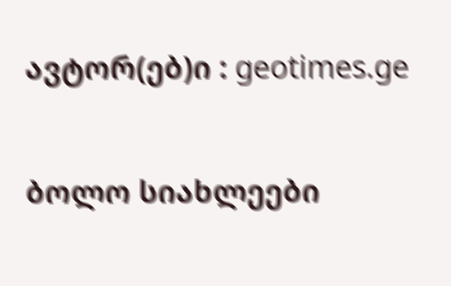ავტორ(ებ)ი : geotimes.ge

ბოლო სიახლეები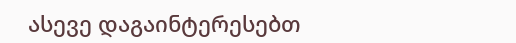ასევე დაგაინტერესებთ